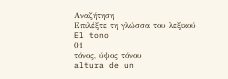Αναζήτηση
Επιλέξτε τη γλώσσα του λεξικού
El tono
01
τόνος, ύψος τόνου
altura de un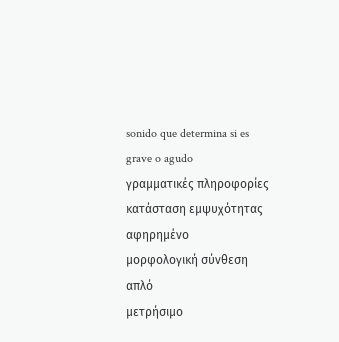sonido que determina si es grave o agudo
γραμματικές πληροφορίες
κατάσταση εμψυχότητας
αφηρημένο
μορφολογική σύνθεση
απλό
μετρήσιμο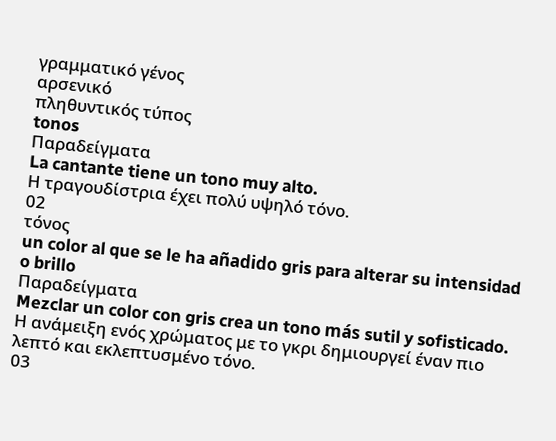γραμματικό γένος
αρσενικό
πληθυντικός τύπος
tonos
Παραδείγματα
La cantante tiene un tono muy alto.
Η τραγουδίστρια έχει πολύ υψηλό τόνο.
02
τόνος
un color al que se le ha añadido gris para alterar su intensidad o brillo
Παραδείγματα
Mezclar un color con gris crea un tono más sutil y sofisticado.
Η ανάμειξη ενός χρώματος με το γκρι δημιουργεί έναν πιο λεπτό και εκλεπτυσμένο τόνο.
03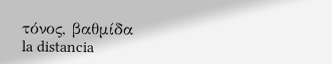τόνος, βαθμίδα
la distancia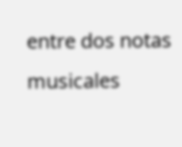entre dos notas musicales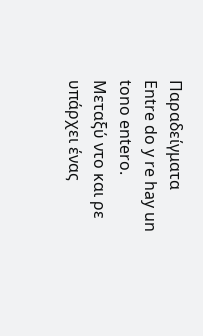Παραδείγματα
Entre do y re hay un tono entero.
Μεταξύ ντο και ρε υπάρχει ένας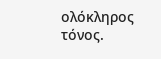ολόκληρος τόνος.